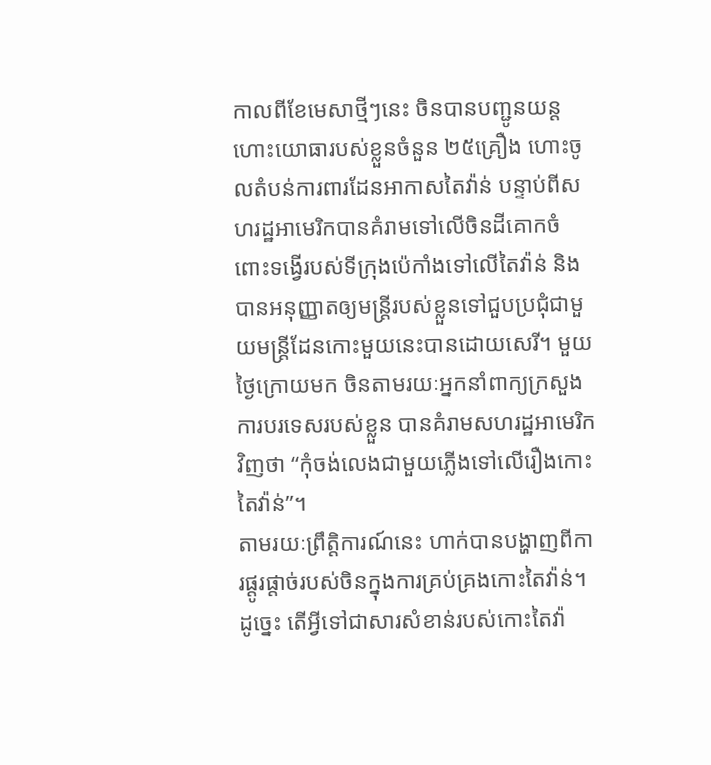កាលពីខែមេសាថ្មីៗនេះ ចិនបានបញ្ជូនយន្តហោះយោធារបស់ខ្លួនចំនួន ២៥គ្រឿង ហោះចូលតំបន់ការពារដែនអាកាសតៃវ៉ាន់ បន្ទាប់ពីសហរដ្ឋអាមេរិកបានគំរាមទៅលើចិនដីគោកចំពោះទង្វើរបស់ទីក្រុងប៉េកាំងទៅលើតៃវ៉ាន់ និងបានអនុញ្ញាតឲ្យមន្ត្រីរបស់ខ្លួនទៅជួបប្រជុំជាមួយមន្ត្រីដែនកោះមួយនេះបានដោយសេរី។ មួយថ្ងៃក្រោយមក ចិនតាមរយៈអ្នកនាំពាក្យក្រសួងការបរទេសរបស់ខ្លួន បានគំរាមសហរដ្ឋអាមេរិកវិញថា “កុំចង់លេងជាមួយភ្លើងទៅលើរឿងកោះតៃវ៉ាន់”។
តាមរយៈព្រឹត្តិការណ៍នេះ ហាក់បានបង្ហាញពីការផ្តូរផ្តាច់របស់ចិនក្នុងការគ្រប់គ្រងកោះតៃវ៉ាន់។ ដូច្នេះ តើអ្វីទៅជាសារសំខាន់របស់កោះតៃវ៉ា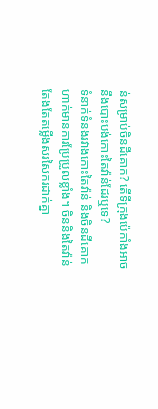ន់សម្រាប់ចិនដីគោក? តើទីក្រុងប៉េកាំងអាចនឹងបោះបង់កោះតៃវ៉ាន់ដែរឬទេ?
ទំនាក់ទំនងរវាងកោះតៃវ៉ាន់ និងចិនដីគោកហាក់មានការប្រែប្រួលខ្លាំង។ ចិននិងតៃវ៉ាន់តែងតែតម្លើងសរសៃករដាក់គ្នា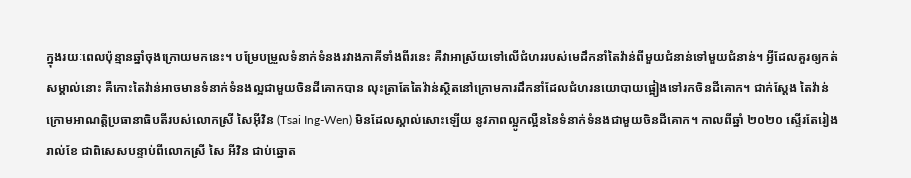ក្នុងរយៈពេលប៉ុន្មានឆ្នាំចុងក្រោយមកនេះ។ បម្រែបម្រួលទំនាក់ទំនងរវាងភាគីទាំងពីរនេះ គឺវាអាស្រ័យទៅលើជំហររបស់មេដឹកនាំតៃវ៉ាន់ពីមួយជំនាន់ទៅមួយជំនាន់។ អ្វីដែលគួរឲ្យកត់សម្គាល់នោះ គឺកោះតៃវ៉ាន់អាចមានទំនាក់ទំនងល្អជាមួយចិនដីគោកបាន លុះត្រាតែតៃវ៉ាន់ស្ថិតនៅក្រោមការដឹកនាំដែលជំហរនយោបាយផ្អៀងទៅរកចិនដីគោក។ ជាក់ស្ដែង តៃវ៉ាន់ក្រោមអាណត្តិប្រធានាធិបតីរបស់លោកស្រី សៃអ៊ីវិន (Tsai Ing-Wen) មិនដែលស្គាល់សោះឡើយ នូវភាពល្អូកល្អឺននៃទំនាក់ទំនងជាមួយចិនដីគោក។ កាលពីឆ្នាំ ២០២០ ស្ទើរតែរៀងរាល់ខែ ជាពិសេសបន្ទាប់ពីលោកស្រី សៃ អីវិន ជាប់ឆ្នោត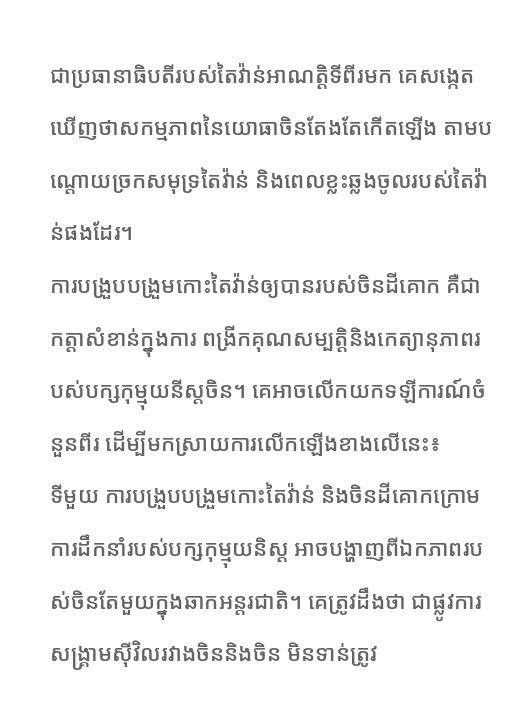ជាប្រធានាធិបតីរបស់តៃវ៉ាន់អាណត្តិទីពីរមក គេសង្កេតឃើញថាសកម្មភាពនៃយោធាចិនតែងតែកើតឡើង តាមបណ្ដោយច្រកសមុទ្រតៃវ៉ាន់ និងពេលខ្លះឆ្លងចូលរបស់តៃវ៉ាន់ផងដែរ។
ការបង្រួបបង្រួមកោះតៃវ៉ាន់ឲ្យបានរបស់ចិនដីគោក គឺជាកត្តាសំខាន់ក្នុងការ ពង្រីកគុណសម្បត្តិនិងកេត្យានុភាពរបស់បក្សកុម្មុយនីស្តចិន។ គេអាចលើកយកទឡីការណ៍ចំនួនពីរ ដើម្បីមកស្រាយការលើកឡើងខាងលើនេះ៖
ទីមួយ ការបង្រួបបង្រួមកោះតៃវ៉ាន់ និងចិនដីគោកក្រោមការដឹកនាំរបស់បក្សកុម្មុយនិស្ត អាចបង្ហាញពីឯកភាពរបស់ចិនតែមួយក្នុងឆាកអន្តរជាតិ។ គេត្រូវដឹងថា ជាផ្លូវការ សង្គ្រាមស៊ីវិលរវាងចិននិងចិន មិនទាន់ត្រូវ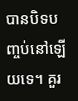បានបិទបញ្ចប់នៅឡើយទេ។ គួរ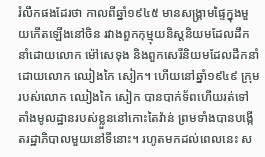រំលឹកផងដែរថា កាលពីឆ្នាំ១៩៤៥ មានសង្រ្គាមផ្ទៃក្នុងមួយកើតឡើងនៅចិន រវាងពួកកុម្មុយនិស្តនិយមដែលដឹកនាំដោយលោក ម៉ៅសេទុង និងពួកសេរីនិយមដែលដឹកនាំដោយលោក ឈៀងកៃ សៀក។ ហើយនៅឆ្នាំ១៩៤៩ ក្រុមរបស់លោក ឈៀងកៃ សៀក បានបាក់ទ័ពហើយរត់ទៅតាំងមូលដ្ឋានរបស់ខ្លួននៅកោះតៃវ៉ាន់ ព្រមទាំងបានបង្កើតរដ្ឋាភិបាលមួយនៅទីនោះ។ រហូតមកដល់ពេលនេះ ស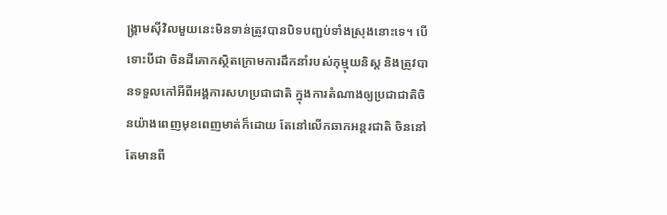ង្រ្គាមស៊ីវិលមួយនេះមិនទាន់ត្រូវបានបិទបញ្ជប់ទាំងស្រុងនោះទេ។ បើទោះបីជា ចិនដីគោកស្ថិតក្រោមការដឹកនាំរបស់កុម្មុយនិស្ត និងត្រូវបានទទួលកៅអីពីអង្គការសហប្រជាជាតិ ក្នុងការតំណាងឲ្យប្រជាជាតិចិនយ៉ាងពេញមុខពេញមាត់ក៏ដោយ តែនៅលើកឆាកអន្តរជាតិ ចិននៅតែមានពី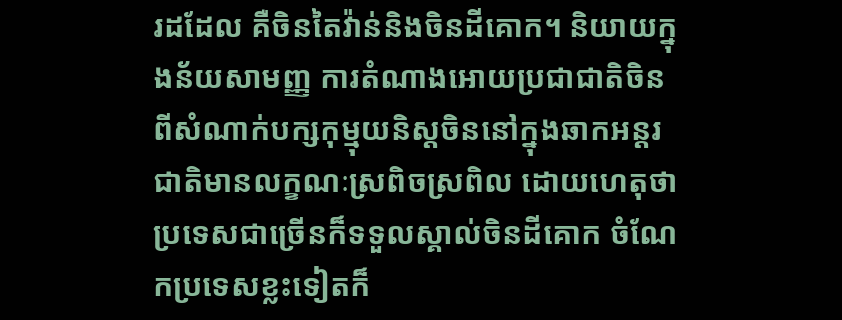រដដែល គឺចិនតៃវ៉ាន់និងចិនដីគោក។ និយាយក្នុងន័យសាមញ្ញ ការតំណាងអោយប្រជាជាតិចិនពីសំណាក់បក្សកុម្មុយនិស្តចិននៅក្នុងឆាកអន្តរជាតិមានលក្ខណៈស្រពិចស្រពិល ដោយហេតុថាប្រទេសជាច្រើនក៏ទទួលស្គាល់ចិនដីគោក ចំណែកប្រទេសខ្លះទៀតក៏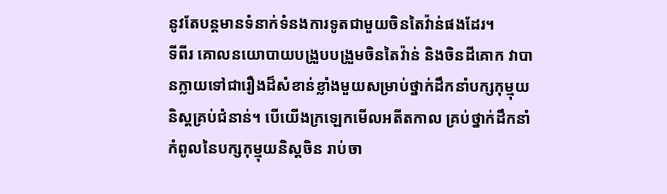នូវតែបន្តមានទំនាក់ទំនងការទូតជាមួយចិនតៃវ៉ាន់ផងដែរ។
ទីពីរ គោលនយោបាយបង្រួបបង្រួមចិនតៃវ៉ាន់ និងចិនដីគោក វាបានក្លាយទៅជារឿងដ៏សំខាន់ខ្លាំងមួយសម្រាប់ថ្នាក់ដឹកនាំបក្សកុម្មុយនិស្តគ្រប់ជំនាន់។ បើយើងក្រឡេកមើលអតីតកាល គ្រប់ថ្នាក់ដឹកនាំកំពូលនៃបក្សកុម្មុយនិស្តចិន រាប់ចា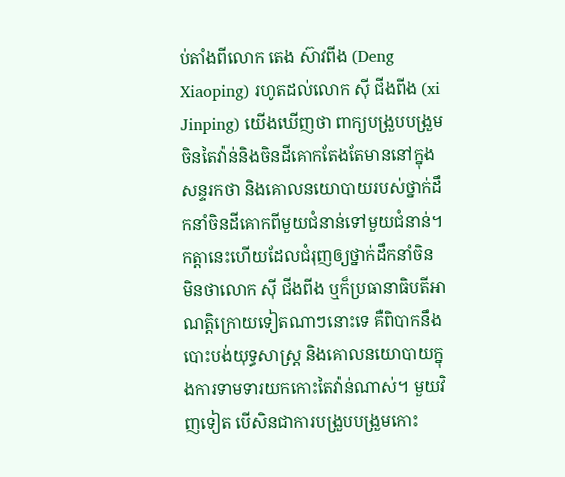ប់តាំងពីលោក តេង ស៊ាវពីង (Deng Xiaoping) រហូតដល់លោក ស៊ី ជីងពីង (xi Jinping) យើងឃើញថា ពាក្យបង្រួបបង្រួមចិនតៃវ៉ាន់និងចិនដីគោកតែងតែមាននៅក្នុងសន្ទរកថា និងគោលនយោបាយរបស់ថ្នាក់ដឹកនាំចិនដីគោកពីមួយជំនាន់ទៅមួយជំនាន់។ កត្តានេះហើយដែលជំរុញឲ្យថ្នាក់ដឹកនាំចិន មិនថាលោក ស៊ី ជីងពីង ឬក៏ប្រធានាធិបតីអាណត្តិក្រោយទៀតណាៗនោះទេ គឺពិបាកនឹងបោះបង់យុទ្ធសាស្ត្រ និងគោលនយោបាយក្នុងការទាមទារយកកោះតៃវ៉ាន់ណាស់។ មួយវិញទៀត បើសិនជាការបង្រួបបង្រួមកោះ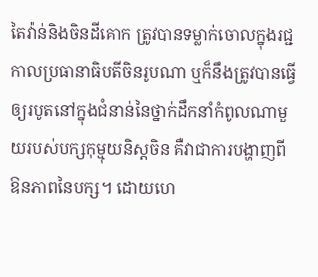តៃវ៉ាន់និងចិនដីគោក ត្រូវបានទម្លាក់ចោលក្នុងរជ្ជកាលប្រធានាធិបតីចិនរូបណា ឬក៏នឹងត្រូវបានធ្វើឲ្យរបូតនៅក្នុងជំនាន់នៃថ្នាក់ដឹកនាំកំពូលណាមួយរបស់បក្សកុម្មុយនិស្តចិន គឺវាជាការបង្ហាញពីឱនភាពនៃបក្ស។ ដោយហេ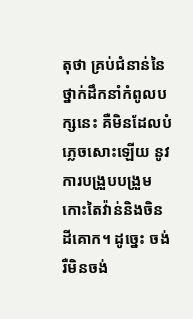តុថា គ្រប់ជំនាន់នៃថ្នាក់ដឹកនាំកំពូលបក្សនេះ គឺមិនដែលបំភ្លេចសោះឡើយ នូវការបង្រួបបង្រួមកោះតៃវ៉ាន់និងចិនដីគោក។ ដូច្នេះ ចង់រឺមិនចង់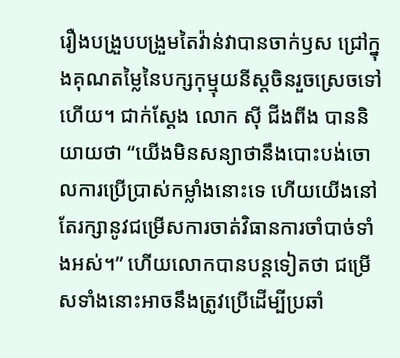រឿងបង្រួបបង្រួមតៃវ៉ាន់វាបានចាក់ឫស ជ្រៅក្នុងគុណតម្លៃនៃបក្សកុម្មុយនីស្តចិនរួចស្រេចទៅហើយ។ ជាក់ស្តែង លោក ស៊ី ជីងពីង បាននិយាយថា “យើងមិនសន្យាថានឹងបោះបង់ចោលការប្រើប្រាស់កម្លាំងនោះទេ ហើយយើងនៅតែរក្សានូវជម្រើសការចាត់វិធានការចាំបាច់ទាំងអស់។” ហើយលោកបានបន្តទៀតថា ជម្រើសទាំងនោះអាចនឹងត្រូវប្រើដើម្បីប្រឆាំ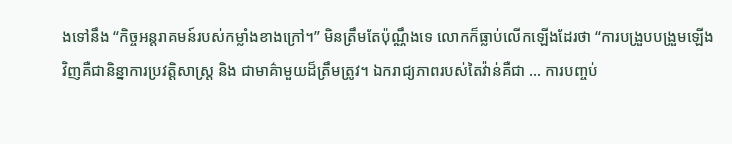ងទៅនឹង “កិច្ចអន្តរាគមន៍របស់កម្លាំងខាងក្រៅ។” មិនត្រឹមតែប៉ុណ្ណឹងទេ លោកក៏ធ្លាប់លើកឡើងដែរថា “ការបង្រួបបង្រួមឡើងវិញគឺជានិន្នាការប្រវត្តិសាស្រ្ត និង ជាមាគ៌ាមួយដ៏ត្រឹមត្រូវ។ ឯករាជ្យភាពរបស់តៃវ៉ាន់គឺជា … ការបញ្ចប់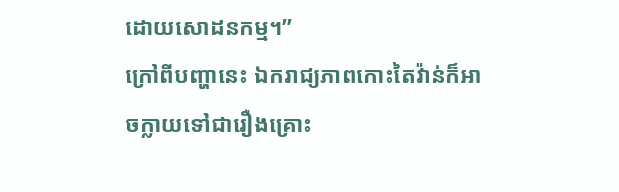ដោយសោដនកម្ម។”
ក្រៅពីបញ្ហានេះ ឯករាជ្យភាពកោះតៃវ៉ាន់ក៏អាចក្លាយទៅជារឿងគ្រោះ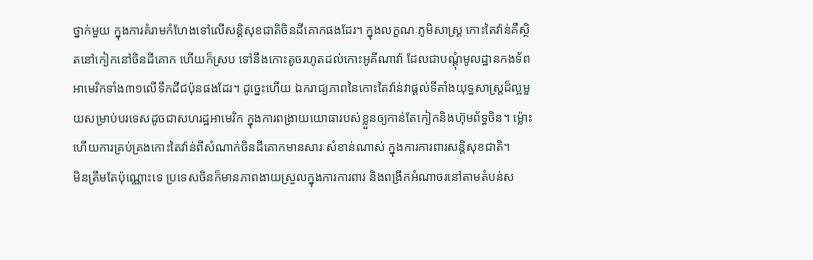ថ្នាក់មួយ ក្នុងការគំរាមកំហែងទៅលើសន្តិសុខជាតិចិនដីគោកផងដែរ។ ក្នុងលក្ខណៈភូមិសាស្ត្រ កោះតៃវ៉ាន់គឺស្ថិតនៅកៀកនៅចិនដីគោក ហើយក៏ស្រប ទៅនឹងកោះតូចរហូតដល់កោះអូគីណាវ៉ា ដែលជាបណ្តុំមូលដ្ឋានកងទ័ពអាមេរិកទាំង៣១លើទឹកដីជប៉ុនផងដែរ។ ដូច្នេះហើយ ឯករាជ្យភាពនៃកោះតៃវ៉ាន់វាផ្តល់ទីតាំងយុទ្ធសាស្ត្រដ៏ល្អមួយសម្រាប់បរទេសដូចជាសហរដ្ឋអាមេរិក ក្នុងការពង្រាយយោធារបស់ខ្លួនឲ្យកាន់តែកៀកនិងហ៊ុមព័ទ្ធចិន។ ម៉្លោះហើយការគ្រប់គ្រងកោះតៃវ៉ាន់ពីសំណាក់ចិនដីគោកមានសារៈសំខាន់ណាស់ ក្នុងការការពារសន្តិសុខជាតិ។
មិនត្រឹមតែប៉ុណ្ណោះទេ ប្រទេសចិនក៏មានភាពងាយស្រួលក្នុងការការពារ និងពង្រីកអំណាចរនៅតាមតំបន់ស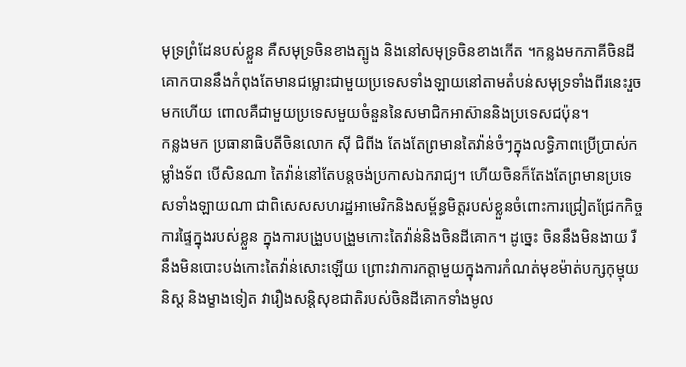មុទ្រព្រំដែនបស់ខ្លួន គឺសមុទ្រចិនខាងត្បូង និងនៅសមុទ្រចិនខាងកើត ។កន្លងមកភាគីចិនដីគោកបាននឹងកំពុងតែមានជម្លោះជាមួយប្រទេសទាំងឡាយនៅតាមតំបន់សមុទ្រទាំងពីរនេះរួចមកហើយ ពោលគឺជាមួយប្រទេសមួយចំនួននៃសមាជិកអាស៊ាននិងប្រទេសជប៉ុន។
កន្លងមក ប្រធានាធិបតីចិនលោក ស៊ី ជិពីង តែងតែព្រមានតៃវ៉ាន់ចំៗក្នុងលទ្ធិភាពប្រើប្រាស់កម្លាំងទ័ព បើសិនណា តៃវ៉ាន់នៅតែបន្តចង់ប្រកាសឯករាជ្យ។ ហើយចិនក៏តែងតែព្រមានប្រទេសទាំងឡាយណា ជាពិសេសសហរដ្ឋអាមេរិកនិងសម្ព័ន្ធមិត្តរបស់ខ្លួនចំពោះការជ្រៀតជ្រែកកិច្ចការផ្ទៃក្នុងរបស់ខ្លួន ក្នុងការបង្រួបបង្រួមកោះតៃវ៉ាន់និងចិនដីគោក។ ដូច្នេះ ចិននឹងមិនងាយ រឺ នឹងមិនបោះបង់កោះតៃវ៉ាន់សោះឡើយ ព្រោះវាការកត្តាមួយក្នុងការកំណត់មុខម៉ាត់បក្សកុម្មុយនិស្ត និងម្ខាងទៀត វារឿងសន្តិសុខជាតិរបស់ចិនដីគោកទាំងមូល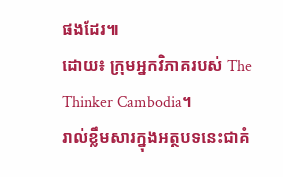ផងដែរ៕
ដោយ៖ ក្រុមអ្នកវិភាគរបស់ The Thinker Cambodia។
រាល់ខ្លឹមសារក្នុងអត្ថបទនេះជាគំ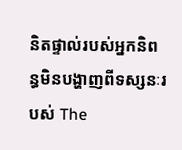និតផ្ទាល់របស់អ្នកនិពន្ធមិនបង្ហាញពីទស្សនៈរបស់ The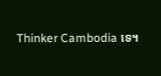Thinker Cambodia ទេ។